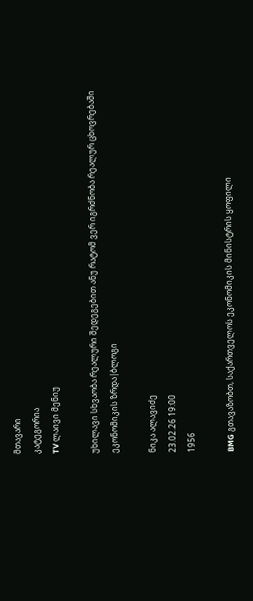მთავარი
კატეგორია
TV ლაივი მენიუ

უხილავი სხვაობა რეალური შედეგებით ანუ რატომ ვერ იგრძნობა რეალურ ცხოვრებაში ეკონომიკის ზრდა|ბლოგი

ნიკა ალავიძე
23.02.26 19:00
1956

BMG გთავაზობთ, საქართველოს ეკონომიკის მინისტრის ყოფილი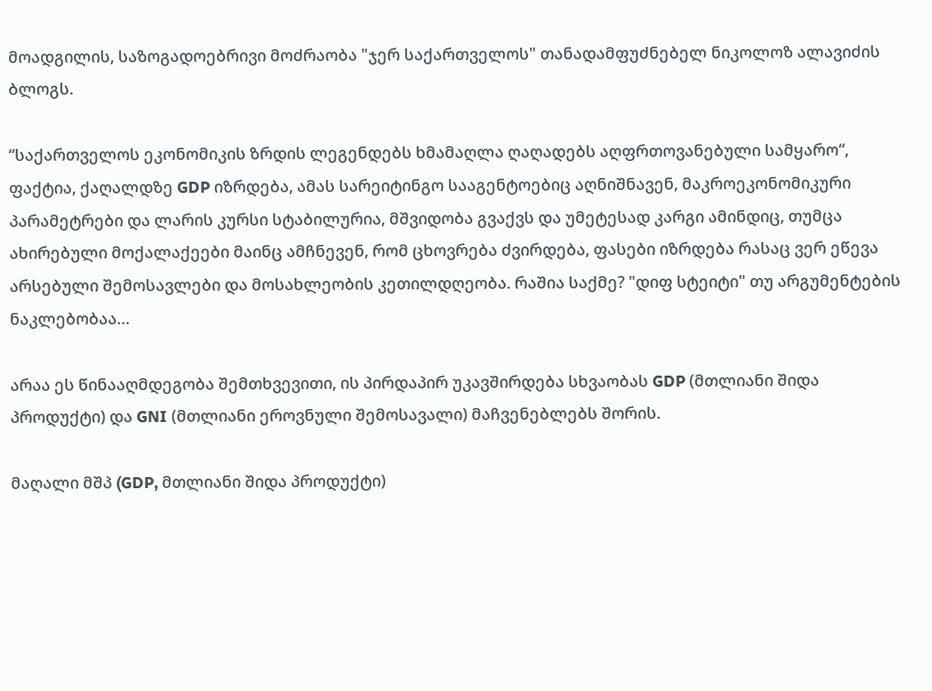მოადგილის, საზოგადოებრივი მოძრაობა "ჯერ საქართველოს" თანადამფუძნებელ ნიკოლოზ ალავიძის ბლოგს.

“საქართველოს ეკონომიკის ზრდის ლეგენდებს ხმამაღლა ღაღადებს აღფრთოვანებული სამყარო“, ფაქტია, ქაღალდზე GDP იზრდება, ამას სარეიტინგო სააგენტოებიც აღნიშნავენ, მაკროეკონომიკური პარამეტრები და ლარის კურსი სტაბილურია, მშვიდობა გვაქვს და უმეტესად კარგი ამინდიც, თუმცა ახირებული მოქალაქეები მაინც ამჩნევენ, რომ ცხოვრება ძვირდება, ფასები იზრდება რასაც ვერ ეწევა არსებული შემოსავლები და მოსახლეობის კეთილდღეობა. რაშია საქმე? "დიფ სტეიტი" თუ არგუმენტების ნაკლებობაა…

არაა ეს წინააღმდეგობა შემთხვევითი, ის პირდაპირ უკავშირდება სხვაობას GDP (მთლიანი შიდა პროდუქტი) და GNI (მთლიანი ეროვნული შემოსავალი) მაჩვენებლებს შორის.

მაღალი მშპ (GDP, მთლიანი შიდა პროდუქტი)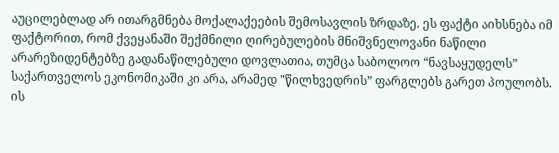აუცილებლად არ ითარგმნება მოქალაქეების შემოსავლის ზრდაზე. ეს ფაქტი აიხსნება იმ ფაქტორით, რომ ქვეყანაში შექმნილი ღირებულების მნიშვნელოვანი ნაწილი არარეზიდენტებზე გადანაწილებული დოვლათია, თუმცა საბოლოო “ნავსაყუდელს” საქართველოს ეკონომიკაში კი არა, არამედ "წილხვედრის” ფარგლებს გარეთ პოულობს. ის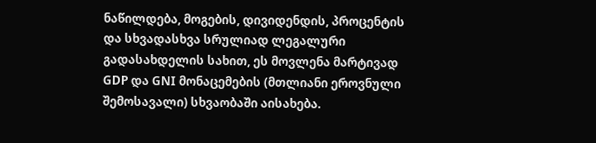ნაწილდება, მოგების, დივიდენდის, პროცენტის და სხვადასხვა სრულიად ლეგალური გადასახდელის სახით, ეს მოვლენა მარტივად GDP და GNI მონაცემების (მთლიანი ეროვნული შემოსავალი) სხვაობაში აისახება.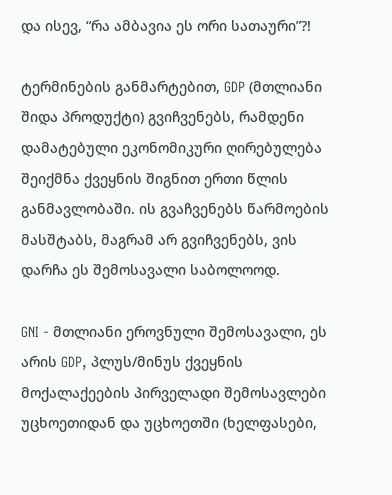და ისევ, “რა ამბავია ეს ორი სათაური”?!

ტერმინების განმარტებით, GDP (მთლიანი შიდა პროდუქტი) გვიჩვენებს, რამდენი დამატებული ეკონომიკური ღირებულება შეიქმნა ქვეყნის შიგნით ერთი წლის განმავლობაში. ის გვაჩვენებს წარმოების მასშტაბს, მაგრამ არ გვიჩვენებს, ვის დარჩა ეს შემოსავალი საბოლოოდ.

GNI - მთლიანი ეროვნული შემოსავალი, ეს არის GDP, პლუს/მინუს ქვეყნის მოქალაქეების პირველადი შემოსავლები უცხოეთიდან და უცხოეთში (ხელფასები,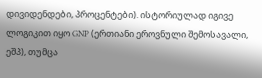დივიდენდები, პროცენტები). ისტორიულად იგივე ლოგიკით იყო GNP (ერთიანი ეროვნული შემოსავალი, ეშპ), თუმცა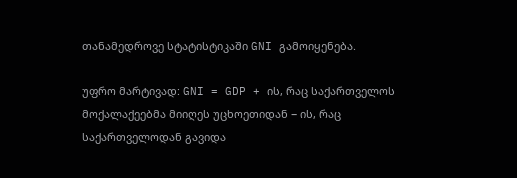თანამედროვე სტატისტიკაში GNI გამოიყენება.

უფრო მარტივად: GNI = GDP + ის, რაც საქართველოს მოქალაქეებმა მიიღეს უცხოეთიდან − ის, რაც საქართველოდან გავიდა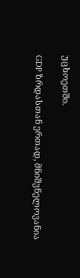უცხოეთში.

GDP ზრდასთან ერთად, მნიშვნელოვანია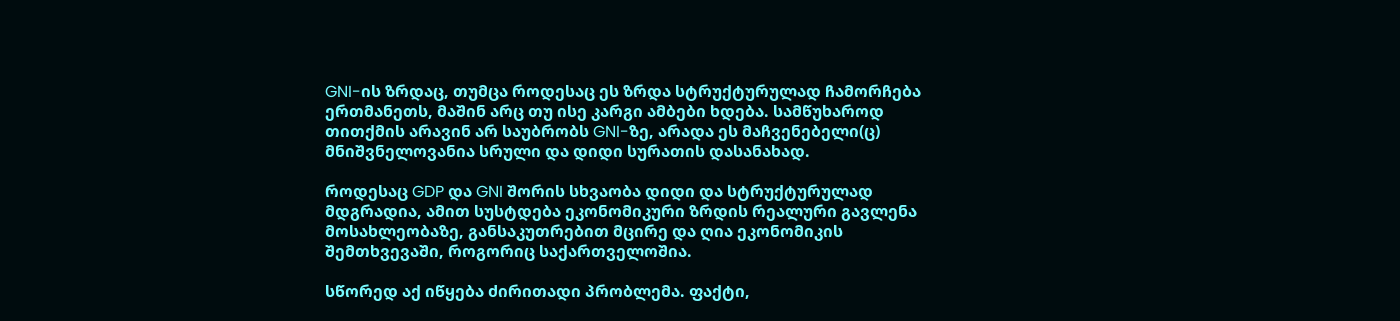GNI-ის ზრდაც, თუმცა როდესაც ეს ზრდა სტრუქტურულად ჩამორჩება ერთმანეთს, მაშინ არც თუ ისე კარგი ამბები ხდება. სამწუხაროდ თითქმის არავინ არ საუბრობს GNI-ზე, არადა ეს მაჩვენებელი(ც) მნიშვნელოვანია სრული და დიდი სურათის დასანახად.

როდესაც GDP და GNI შორის სხვაობა დიდი და სტრუქტურულად მდგრადია, ამით სუსტდება ეკონომიკური ზრდის რეალური გავლენა მოსახლეობაზე, განსაკუთრებით მცირე და ღია ეკონომიკის შემთხვევაში, როგორიც საქართველოშია.

სწორედ აქ იწყება ძირითადი პრობლემა. ფაქტი,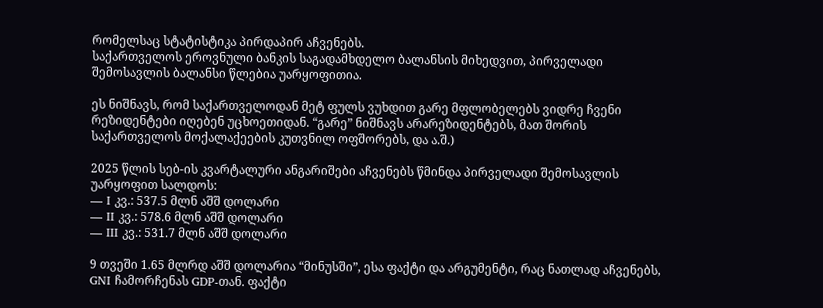რომელსაც სტატისტიკა პირდაპირ აჩვენებს.
საქართველოს ეროვნული ბანკის საგადამხდელო ბალანსის მიხედვით, პირველადი შემოსავლის ბალანსი წლებია უარყოფითია.

ეს ნიშნავს, რომ საქართველოდან მეტ ფულს ვუხდით გარე მფლობელებს ვიდრე ჩვენი რეზიდენტები იღებენ უცხოეთიდან. “გარე” ნიშნავს არარეზიდენტებს, მათ შორის საქართველოს მოქალაქეების კუთვნილ ოფშორებს, და ა.შ.)

2025 წლის სებ-ის კვარტალური ანგარიშები აჩვენებს წმინდა პირველადი შემოსავლის უარყოფით სალდოს:
— I კვ.: 537.5 მლნ აშშ დოლარი
— II კვ.: 578.6 მლნ აშშ დოლარი
— III კვ.: 531.7 მლნ აშშ დოლარი

9 თვეში 1.65 მლრდ აშშ დოლარია “მინუსში”, ესა ფაქტი და არგუმენტი, რაც ნათლად აჩვენებს, GNI ჩამორჩენას GDP-თან. ფაქტი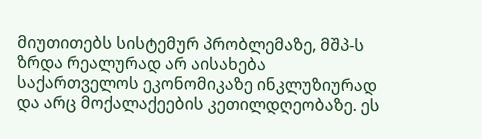მიუთითებს სისტემურ პრობლემაზე, მშპ-ს ზრდა რეალურად არ აისახება საქართველოს ეკონომიკაზე ინკლუზიურად და არც მოქალაქეების კეთილდღეობაზე. ეს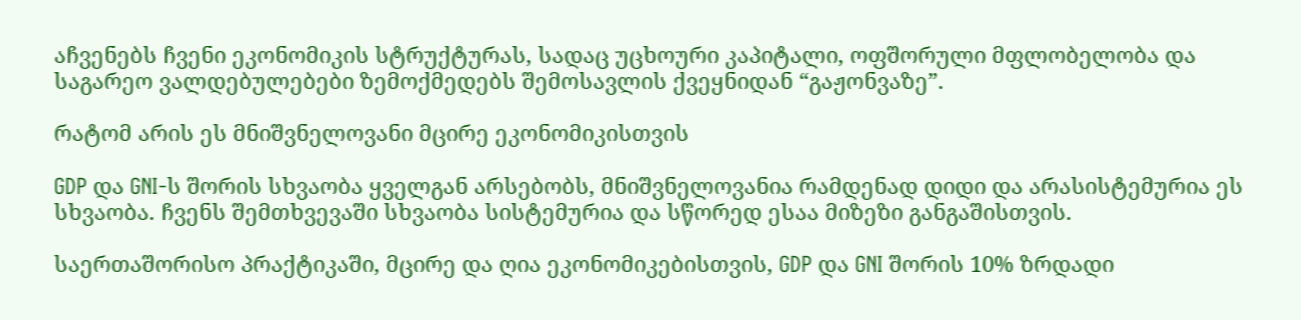აჩვენებს ჩვენი ეკონომიკის სტრუქტურას, სადაც უცხოური კაპიტალი, ოფშორული მფლობელობა და საგარეო ვალდებულებები ზემოქმედებს შემოსავლის ქვეყნიდან “გაჟონვაზე”.

რატომ არის ეს მნიშვნელოვანი მცირე ეკონომიკისთვის

GDP და GNI-ს შორის სხვაობა ყველგან არსებობს, მნიშვნელოვანია რამდენად დიდი და არასისტემურია ეს სხვაობა. ჩვენს შემთხვევაში სხვაობა სისტემურია და სწორედ ესაა მიზეზი განგაშისთვის.

საერთაშორისო პრაქტიკაში, მცირე და ღია ეკონომიკებისთვის, GDP და GNI შორის 10% ზრდადი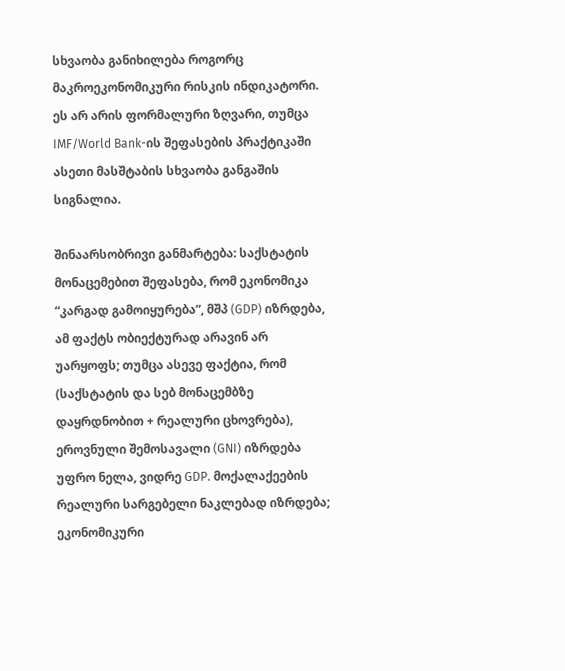სხვაობა განიხილება როგორც მაკროეკონომიკური რისკის ინდიკატორი. ეს არ არის ფორმალური ზღვარი, თუმცა IMF/World Bank-ის შეფასების პრაქტიკაში ასეთი მასშტაბის სხვაობა განგაშის სიგნალია.

შინაარსობრივი განმარტება: საქსტატის მონაცემებით შეფასება, რომ ეკონომიკა “კარგად გამოიყურება”, მშპ (GDP) იზრდება, ამ ფაქტს ობიექტურად არავინ არ უარყოფს; თუმცა ასევე ფაქტია, რომ (საქსტატის და სებ მონაცემბზე დაყრდნობით + რეალური ცხოვრება), ეროვნული შემოსავალი (GNI) იზრდება უფრო ნელა, ვიდრე GDP. მოქალაქეების რეალური სარგებელი ნაკლებად იზრდება; ეკონომიკური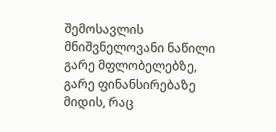შემოსავლის მნიშვნელოვანი ნაწილი გარე მფლობელებზე, გარე ფინანსირებაზე მიდის, რაც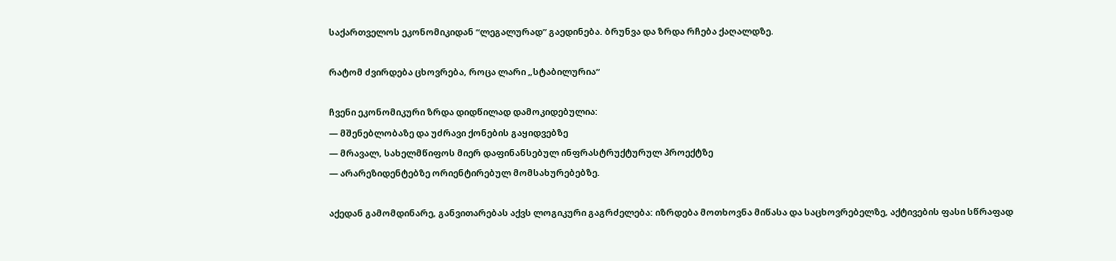საქართველოს ეკონომიკიდან “ლეგალურად” გაედინება. ბრუნვა და ზრდა რჩება ქაღალდზე.

რატომ ძვირდება ცხოვრება, როცა ლარი „სტაბილურია“

ჩვენი ეკონომიკური ზრდა დიდწილად დამოკიდებულია:
— მშენებლობაზე და უძრავი ქონების გაყიდვებზე
— მრავალ, სახელმწიფოს მიერ დაფინანსებულ ინფრასტრუქტურულ პროექტზე
— არარეზიდენტებზე ორიენტირებულ მომსახურებებზე.

აქედან გამომდინარე, განვითარებას აქვს ლოგიკური გაგრძელება: იზრდება მოთხოვნა მიწასა და საცხოვრებელზე, აქტივების ფასი სწრაფად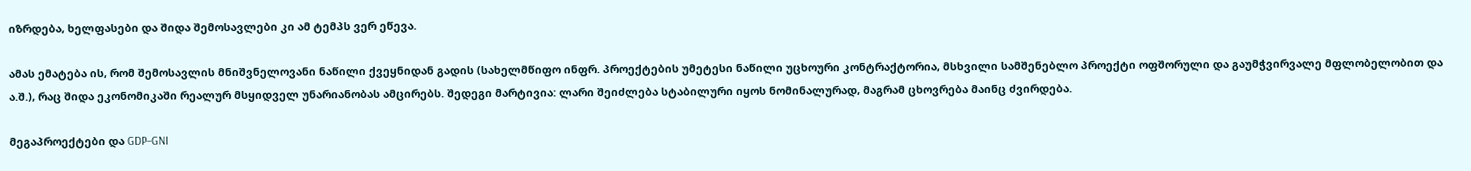იზრდება, ხელფასები და შიდა შემოსავლები კი ამ ტემპს ვერ ეწევა.

ამას ემატება ის, რომ შემოსავლის მნიშვნელოვანი ნაწილი ქვეყნიდან გადის (სახელმწიფო ინფრ. პროექტების უმეტესი ნაწილი უცხოური კონტრაქტორია, მსხვილი სამშენებლო პროექტი ოფშორული და გაუმჭვირვალე მფლობელობით და ა.შ.), რაც შიდა ეკონომიკაში რეალურ მსყიდველ უნარიანობას ამცირებს. შედეგი მარტივია: ლარი შეიძლება სტაბილური იყოს ნომინალურად, მაგრამ ცხოვრება მაინც ძვირდება.

მეგაპროექტები და GDP–GNI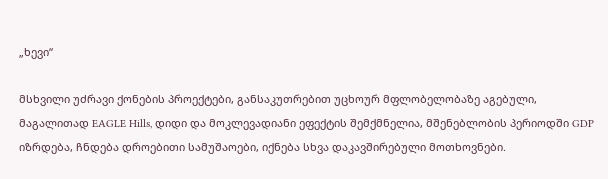„ხევი“

მსხვილი უძრავი ქონების პროექტები, განსაკუთრებით უცხოურ მფლობელობაზე აგებული, მაგალითად EAGLE Hills, დიდი და მოკლევადიანი ეფექტის შემქმნელია, მშენებლობის პერიოდში GDP იზრდება, ჩნდება დროებითი სამუშაოები, იქნება სხვა დაკავშირებული მოთხოვნები.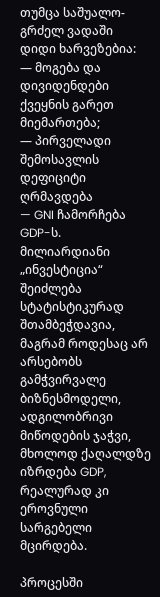თუმცა საშუალო-გრძელ ვადაში დიდი ხარვეზებია:
— მოგება და დივიდენდები ქვეყნის გარეთ მიემართება;
— პირველადი შემოსავლის დეფიციტი ღრმავდება
— GNI ჩამორჩება GDP-ს.
მილიარდიანი „ინვესტიცია“ შეიძლება სტატისტიკურად შთამბეჭდავია, მაგრამ როდესაც არ არსებობს გამჭვირვალე ბიზნესმოდელი, ადგილობრივი მიწოდების ჯაჭვი, მხოლოდ ქაღალდზე იზრდება GDP, რეალურად კი ეროვნული სარგებელი მცირდება.

პროცესში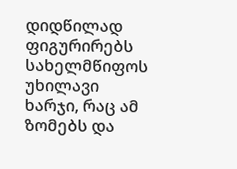დიდწილად ფიგურირებს სახელმწიფოს უხილავი ხარჯი, რაც ამ ზომებს და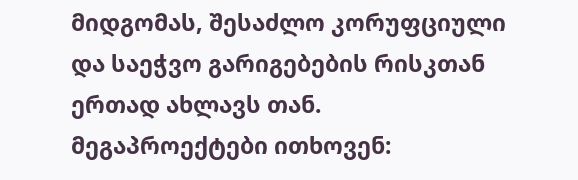მიდგომას, შესაძლო კორუფციული და საეჭვო გარიგებების რისკთან ერთად ახლავს თან. მეგაპროექტები ითხოვენ: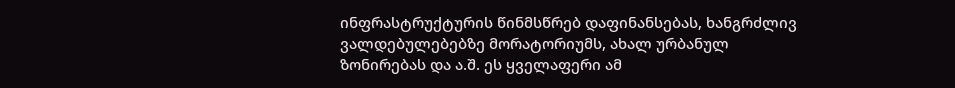ინფრასტრუქტურის წინმსწრებ დაფინანსებას, ხანგრძლივ ვალდებულებებზე მორატორიუმს, ახალ ურბანულ ზონირებას და ა.შ. ეს ყველაფერი ამ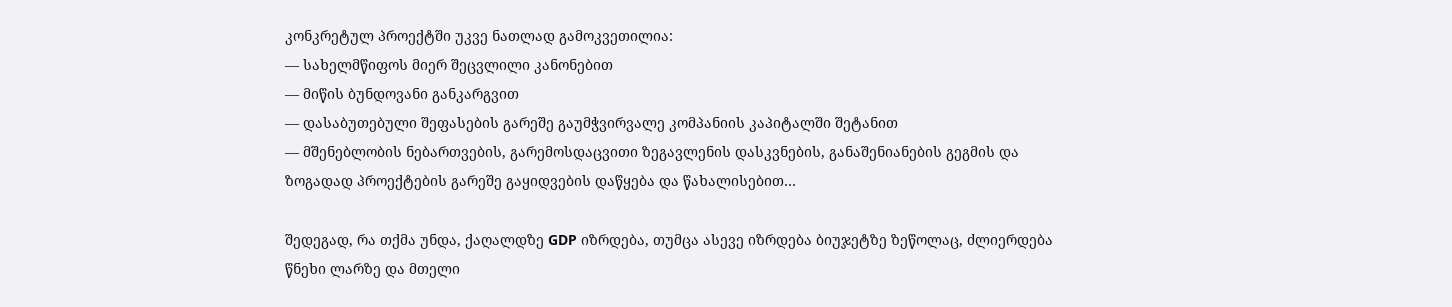კონკრეტულ პროექტში უკვე ნათლად გამოკვეთილია:
— სახელმწიფოს მიერ შეცვლილი კანონებით
— მიწის ბუნდოვანი განკარგვით
— დასაბუთებული შეფასების გარეშე გაუმჭვირვალე კომპანიის კაპიტალში შეტანით
— მშენებლობის ნებართვების, გარემოსდაცვითი ზეგავლენის დასკვნების, განაშენიანების გეგმის და ზოგადად პროექტების გარეშე გაყიდვების დაწყება და წახალისებით…

შედეგად, რა თქმა უნდა, ქაღალდზე GDP იზრდება, თუმცა ასევე იზრდება ბიუჯეტზე ზეწოლაც, ძლიერდება წნეხი ლარზე და მთელი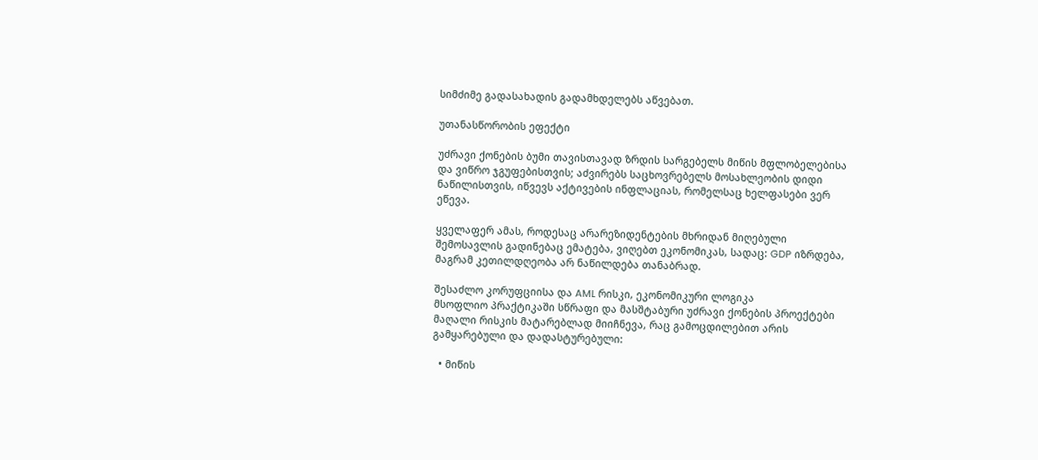სიმძიმე გადასახადის გადამხდელებს აწვებათ.

უთანასწორობის ეფექტი

უძრავი ქონების ბუმი თავისთავად ზრდის სარგებელს მიწის მფლობელებისა და ვიწრო ჯგუფებისთვის; აძვირებს საცხოვრებელს მოსახლეობის დიდი ნაწილისთვის, იწვევს აქტივების ინფლაციას, რომელსაც ხელფასები ვერ ეწევა.

ყველაფერ ამას, როდესაც არარეზიდენტების მხრიდან მიღებული შემოსავლის გადინებაც ემატება, ვიღებთ ეკონომიკას, სადაც: GDP იზრდება, მაგრამ კეთილდღეობა არ ნაწილდება თანაბრად.

შესაძლო კორუფციისა და AML რისკი, ეკონომიკური ლოგიკა
მსოფლიო პრაქტიკაში სწრაფი და მასშტაბური უძრავი ქონების პროექტები მაღალი რისკის მატარებლად მიიჩნევა, რაც გამოცდილებით არის გამყარებული და დადასტურებული:

  • მიწის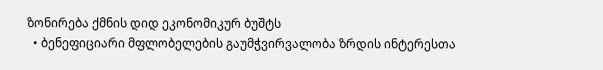ზონირება ქმნის დიდ ეკონომიკურ ბუშტს
  • ბენეფიციარი მფლობელების გაუმჭვირვალობა ზრდის ინტერესთა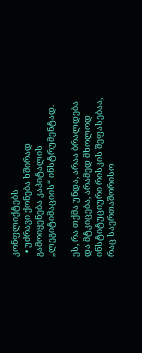კონფლიქტებს
  • უძრავი ქონება ხშირად გამოიყენება კაპიტალის „ლეგიტიმაციის“ ინსტრუმენტად.

ეს, რა თქმა უნდა, არაა ბრალდება და მტკიცება, არამედ მხოლოდ ინსტიტუციური რისკის შეფასებაა, რაც საერთაშორისო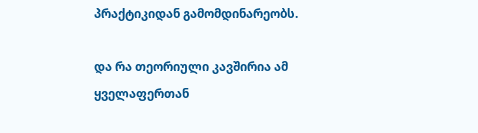პრაქტიკიდან გამომდინარეობს.

და რა თეორიული კავშირია ამ ყველაფერთან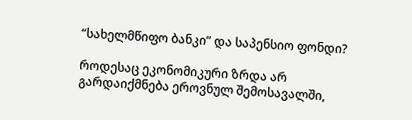“სახელმწიფო ბანკი” და საპენსიო ფონდი?

როდესაც ეკონომიკური ზრდა არ გარდაიქმნება ეროვნულ შემოსავალში,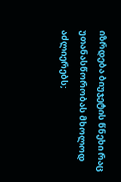იზრდება ბიუჯეტის წნეხი რაც უთანასწორობას მხოლოდ აძლიერებს;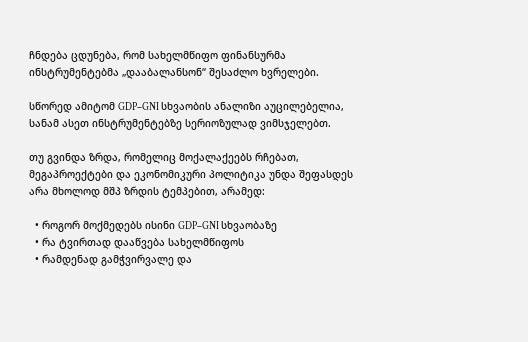ჩნდება ცდუნება, რომ სახელმწიფო ფინანსურმა ინსტრუმენტებმა „დააბალანსონ“ შესაძლო ხვრელები.

სწორედ ამიტომ GDP–GNI სხვაობის ანალიზი აუცილებელია, სანამ ასეთ ინსტრუმენტებზე სერიოზულად ვიმსჯელებთ.

თუ გვინდა ზრდა, რომელიც მოქალაქეებს რჩებათ, მეგაპროექტები და ეკონომიკური პოლიტიკა უნდა შეფასდეს არა მხოლოდ მშპ ზრდის ტემპებით, არამედ:

  • როგორ მოქმედებს ისინი GDP–GNI სხვაობაზე
  • რა ტვირთად დააწვება სახელმწიფოს
  • რამდენად გამჭვირვალე და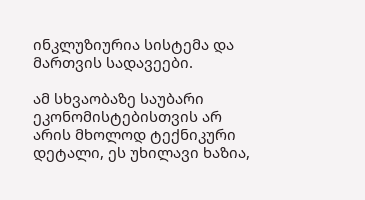ინკლუზიურია სისტემა და მართვის სადავეები.

ამ სხვაობაზე საუბარი ეკონომისტებისთვის არ არის მხოლოდ ტექნიკური დეტალი, ეს უხილავი ხაზია,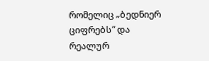რომელიც „ბედნიერ ციფრებს“ და რეალურ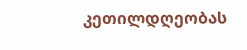კეთილდღეობას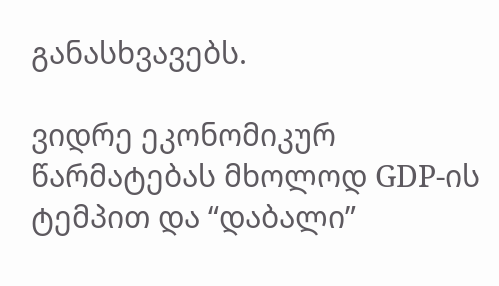განასხვავებს.

ვიდრე ეკონომიკურ წარმატებას მხოლოდ GDP-ის ტემპით და “დაბალი”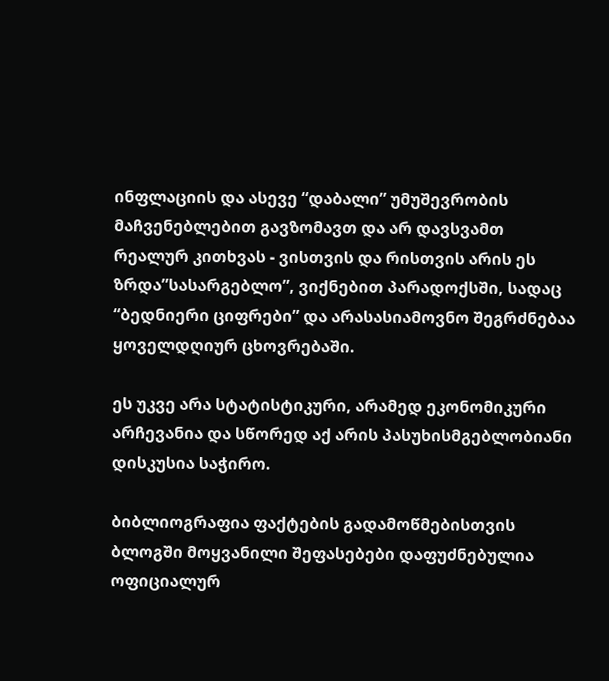ინფლაციის და ასევე “დაბალი” უმუშევრობის მაჩვენებლებით გავზომავთ და არ დავსვამთ რეალურ კითხვას - ვისთვის და რისთვის არის ეს ზრდა”სასარგებლო”, ვიქნებით პარადოქსში, სადაც “ბედნიერი ციფრები” და არასასიამოვნო შეგრძნებაა ყოველდღიურ ცხოვრებაში.

ეს უკვე არა სტატისტიკური, არამედ ეკონომიკური არჩევანია და სწორედ აქ არის პასუხისმგებლობიანი დისკუსია საჭირო.

ბიბლიოგრაფია ფაქტების გადამოწმებისთვის
ბლოგში მოყვანილი შეფასებები დაფუძნებულია ოფიციალურ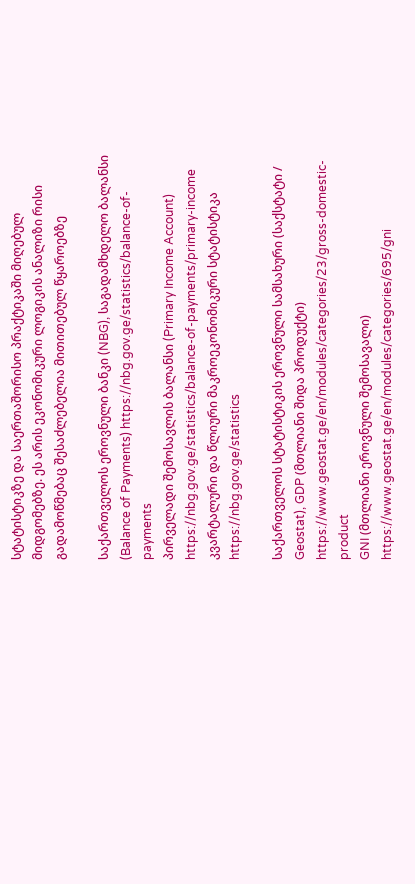სტატისტიკზე და საერთაშორისო პრაქტიკაში მიღებულ მიდგომებზე. ეს არის ეკონომიკური ლოგიკის ანალიზი რისი გადამოწმებაც შესაძლებელია მითითებულ წყაროებზე

საქართველოს ეროვნული ბანკი (NBG), საგადამხდელო ბალანსი (Balance of Payments) https://nbg.gov.ge/statistics/balance-of-payments
პირველადი შემოსავლის ბალანსი (Primary Income Account) https://nbg.gov.ge/statistics/balance-of-payments/primary-income
კვარტალური და წლიური მაკროეკონომიკური სტატისტიკა https://nbg.gov.ge/statistics

საქართველოს სტატისტიკის ეროვნული სამსახური (საქსტატი / Geostat), GDP (მთლიანი შიდა პროდუქტი) https://www.geostat.ge/en/modules/categories/23/gross-domestic-product
GNI (მთლიანი ეროვნული შემოსავალი) https://www.geostat.ge/en/modules/categories/695/gni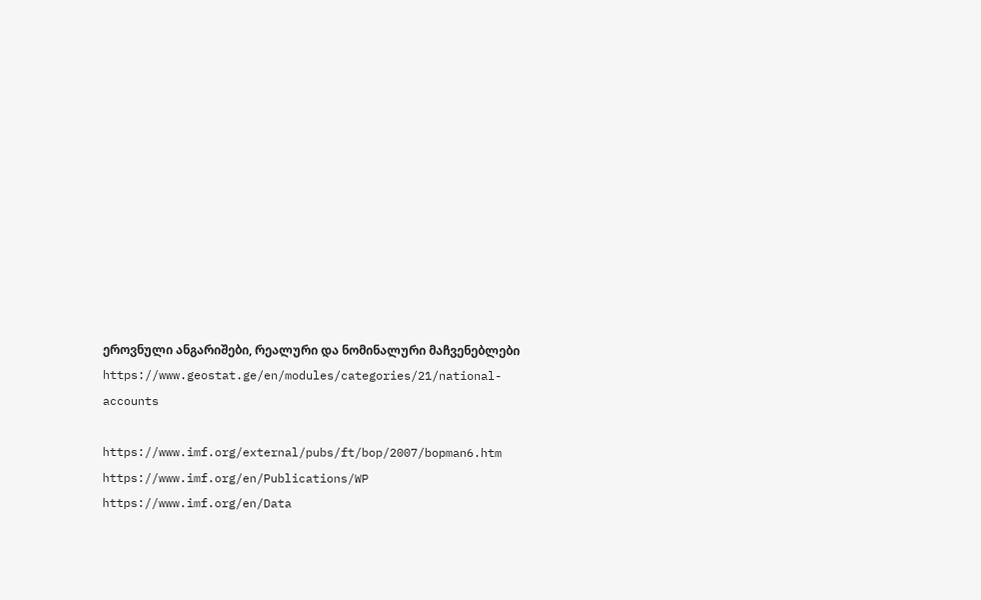ეროვნული ანგარიშები, რეალური და ნომინალური მაჩვენებლები https://www.geostat.ge/en/modules/categories/21/national-
accounts

https://www.imf.org/external/pubs/ft/bop/2007/bopman6.htm
https://www.imf.org/en/Publications/WP
https://www.imf.org/en/Data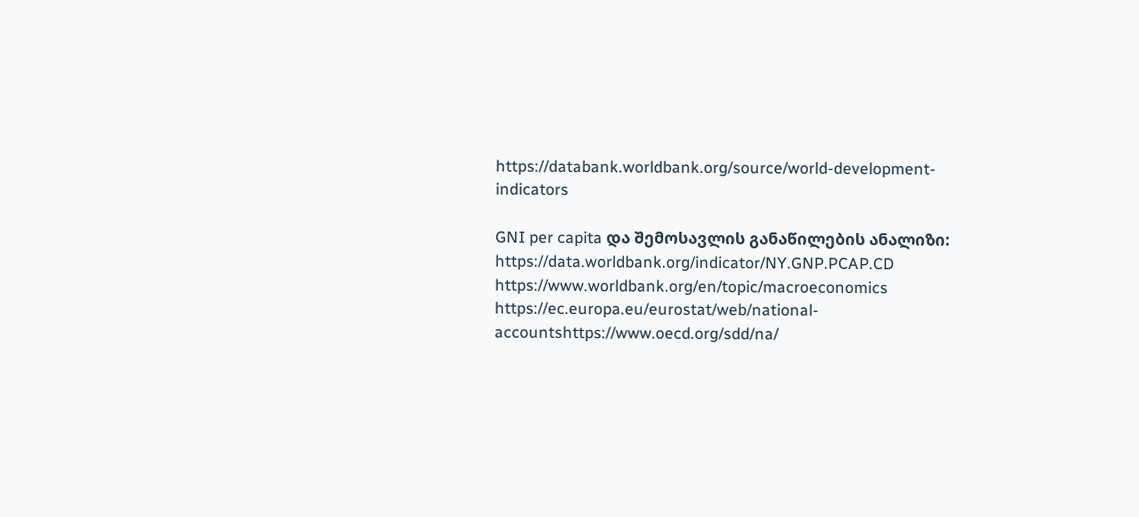https://databank.worldbank.org/source/world-development-indicators

GNI per capita და შემოსავლის განაწილების ანალიზი:
https://data.worldbank.org/indicator/NY.GNP.PCAP.CD
https://www.worldbank.org/en/topic/macroeconomics
https://ec.europa.eu/eurostat/web/national-accountshttps://www.oecd.org/sdd/na/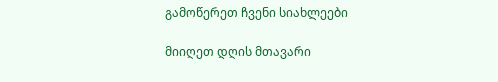გამოწერეთ ჩვენი სიახლეები

მიიღეთ დღის მთავარი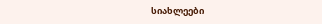სიახლეები